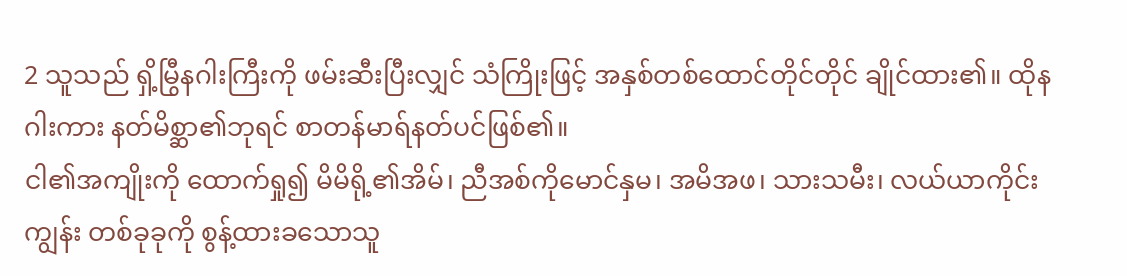2 သူသည် ရှိ့မြွီနဂါးကြီးကို ဖမ်းဆီးပြီးလျှင် သံကြိုးဖြင့် အနှစ်တစ်ထောင်တိုင်တိုင် ချိုင်ထား၏။ ထိုနဂါးကား နတ်မိစ္ဆာ၏ဘုရင် စာတန်မာရ်နတ်ပင်ဖြစ်၏။
ငါ၏အကျိုးကို ထောက်ရှု၍ မိမိရို့၏အိမ်၊ ညီအစ်ကိုမောင်နှမ၊ အမိအဖ၊ သားသမီး၊ လယ်ယာကိုင်းကျွန်း တစ်ခုခုကို စွန့်ထားခသောသူ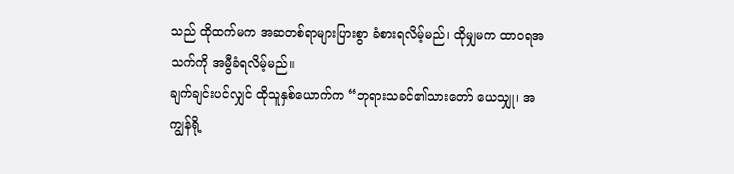သည် ထိုထက်မက အဆတစ်ရာများပြားစွာ ခံစားရလိမ့်မည်၊ ထိုမျှမက ထာဝရအသက်ကို အမွီခံရလိမ့်မည်။
ချက်ချင်းပင်လျှင် ထိုသူနှစ်ယောက်က “ဘုရားသခင်၏သားတော် ယေသျှု၊ အကျွန်ရို့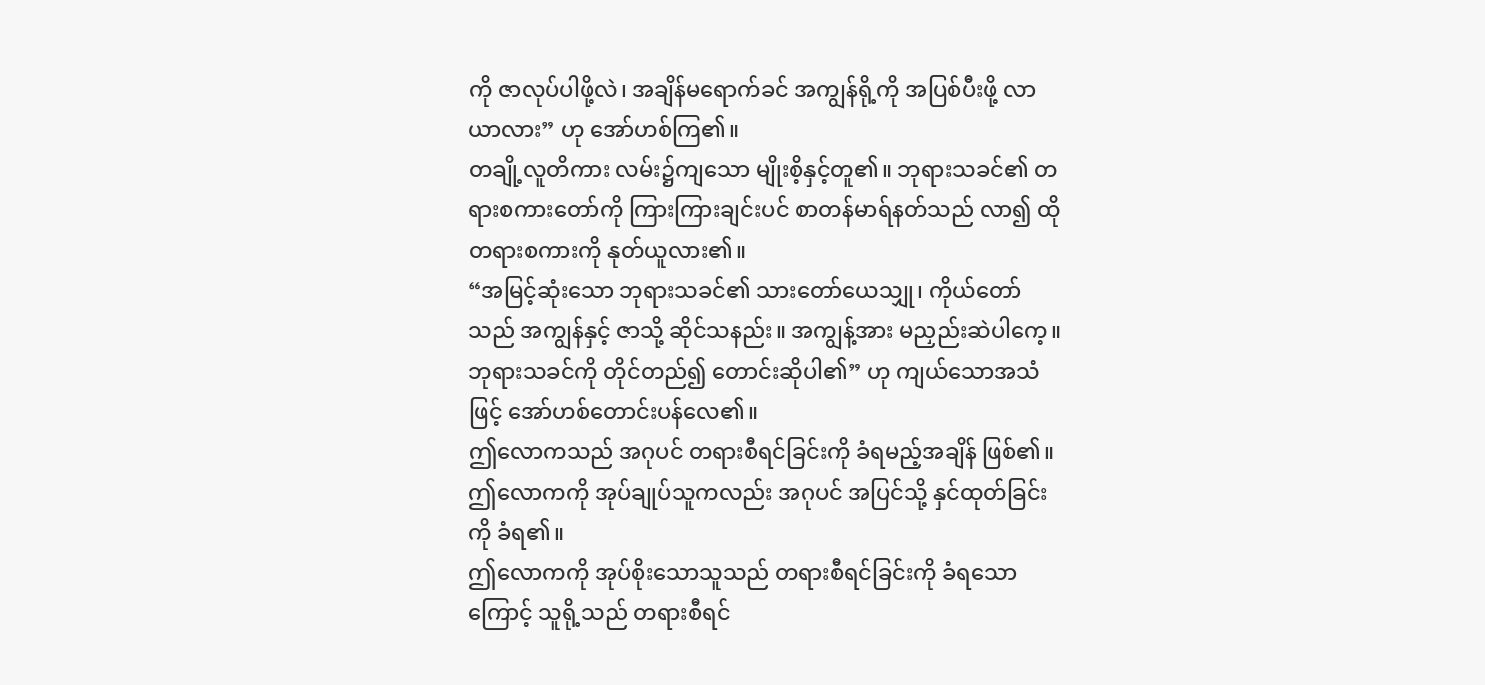ကို ဇာလုပ်ပါဖို့လဲ၊ အချိန်မရောက်ခင် အကျွန်ရို့ကို အပြစ်ပီးဖို့ လာယာလား” ဟု အော်ဟစ်ကြ၏။
တချို့လူတိကား လမ်း၌ကျသော မျိုးစိ့နှင့်တူ၏။ ဘုရားသခင်၏ တရားစကားတော်ကို ကြားကြားချင်းပင် စာတန်မာရ်နတ်သည် လာ၍ ထိုတရားစကားကို နုတ်ယူလား၏။
“အမြင့်ဆုံးသော ဘုရားသခင်၏ သားတော်ယေသျှု၊ ကိုယ်တော်သည် အကျွန်နှင့် ဇာသို့ ဆိုင်သနည်း။ အကျွန့်အား မညှည်းဆဲပါကေ့။ ဘုရားသခင်ကို တိုင်တည်၍ တောင်းဆိုပါ၏” ဟု ကျယ်သောအသံဖြင့် အော်ဟစ်တောင်းပန်လေ၏။
ဤလောကသည် အဂုပင် တရားစီရင်ခြင်းကို ခံရမည့်အချိန် ဖြစ်၏။ ဤလောကကို အုပ်ချုပ်သူကလည်း အဂုပင် အပြင်သို့ နှင်ထုတ်ခြင်းကို ခံရ၏။
ဤလောကကို အုပ်စိုးသောသူသည် တရားစီရင်ခြင်းကို ခံရသောကြောင့် သူရို့သည် တရားစီရင်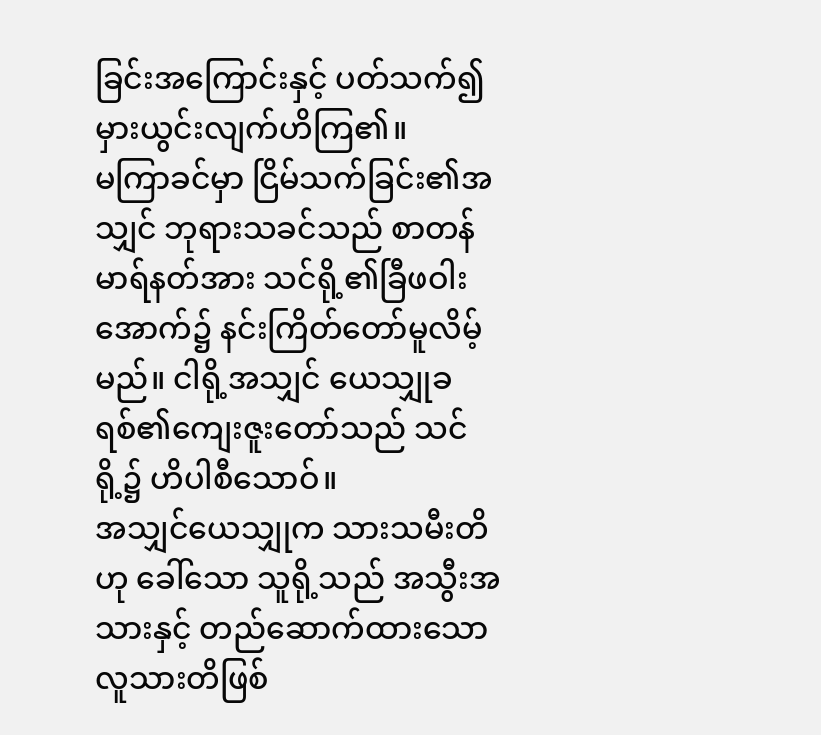ခြင်းအကြောင်းနှင့် ပတ်သက်၍ မှားယွင်းလျက်ဟိကြ၏။
မကြာခင်မှာ ငြိမ်သက်ခြင်း၏အသျှင် ဘုရားသခင်သည် စာတန်မာရ်နတ်အား သင်ရို့၏ခြီဖဝါး အောက်၌ နင်းကြိတ်တော်မူလိမ့်မည်။ ငါရို့အသျှင် ယေသျှုခရစ်၏ကျေးဇူးတော်သည် သင်ရို့၌ ဟိပါစီသောဝ်။
အသျှင်ယေသျှုက သားသမီးတိဟု ခေါ်သော သူရို့သည် အသွီးအသားနှင့် တည်ဆောက်ထားသော လူသားတိဖြစ်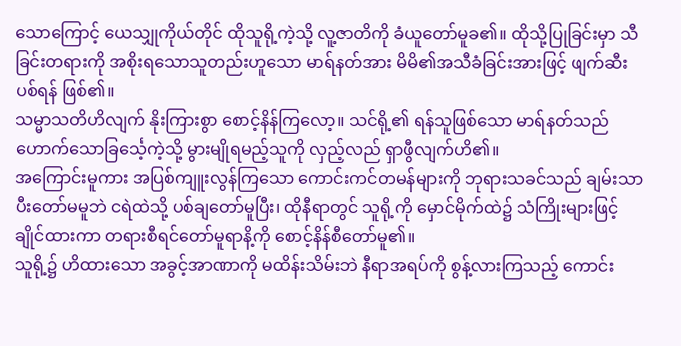သောကြောင့် ယေသျှုကိုယ်တိုင် ထိုသူရို့ကဲ့သို့ လူ့ဇာတိကို ခံယူတော်မူခ၏။ ထိုသို့ပြုခြင်းမှာ သီခြင်းတရားကို အစိုးရသောသူတည်းဟူသော မာရ်နတ်အား မိမိ၏အသီခံခြင်းအားဖြင့် ဖျက်ဆီးပစ်ရန် ဖြစ်၏။
သမ္မာသတိဟိလျက် နိုးကြားစွာ စောင့်နိန်ကြလော့။ သင်ရို့၏ ရန်သူဖြစ်သော မာရ်နတ်သည် ဟောက်သောခြင်္သေ့ကဲ့သို့ မွားမျိုရမည့်သူကို လှည့်လည် ရှာဖွီလျက်ဟိ၏။
အကြောင်းမူကား အပြစ်ကျူးလွန်ကြသော ကောင်းကင်တမန်များကို ဘုရားသခင်သည် ချမ်းသာပီးတော်မမူဘဲ ငရဲထဲသို့ ပစ်ချတော်မူပြီး၊ ထိုနီရာတွင် သူရို့ကို မှောင်မိုက်ထဲ၌ သံကြိုးများဖြင့် ချိုင်ထားကာ တရားစီရင်တော်မူရာနိ့ကို စောင့်နိန်စီတော်မူ၏။
သူရို့၌ ဟိထားသော အခွင့်အာဏာကို မထိန်းသိမ်းဘဲ နီရာအရပ်ကို စွန့်လားကြသည့် ကောင်း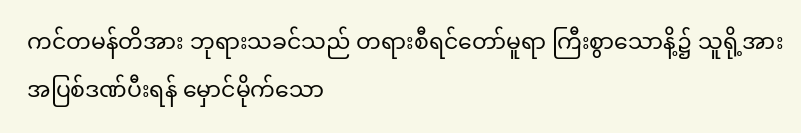ကင်တမန်တိအား ဘုရားသခင်သည် တရားစီရင်တော်မူရာ ကြီးစွာသောနိ့၌ သူရို့အား အပြစ်ဒဏ်ပီးရန် မှောင်မိုက်သော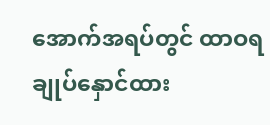အောက်အရပ်တွင် ထာဝရ ချုပ်နှောင်ထား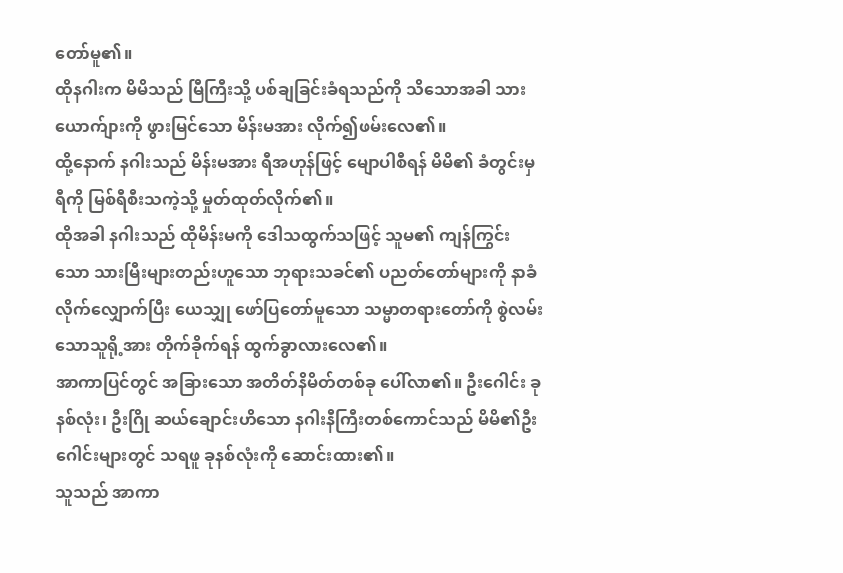တော်မူ၏။
ထိုနဂါးက မိမိသည် မြီကြီးသို့ ပစ်ချခြင်းခံရသည်ကို သိသောအခါ သားယောက်ျားကို ဖွားမြင်သော မိန်းမအား လိုက်၍ဖမ်းလေ၏။
ထို့နောက် နဂါးသည် မိန်းမအား ရီအဟုန်ဖြင့် မျောပါစီရန် မိမိ၏ ခံတွင်းမှ ရီကို မြစ်ရီစီးသကဲ့သို့ မှုတ်ထုတ်လိုက်၏။
ထိုအခါ နဂါးသည် ထိုမိန်းမကို ဒေါသထွက်သဖြင့် သူမ၏ ကျန်ကြွင်းသော သားမြီးများတည်းဟူသော ဘုရားသခင်၏ ပညတ်တော်များကို နာခံလိုက်လျှောက်ပြီး ယေသျှု ဖော်ပြတော်မူသော သမ္မာတရားတော်ကို စွဲလမ်းသောသူရို့အား တိုက်ခိုက်ရန် ထွက်ခွာလားလေ၏။
အာကာပြင်တွင် အခြားသော အတိတ်နိမိတ်တစ်ခု ပေါ်လာ၏။ ဦးဂေါင်း ခုနစ်လုံး၊ ဦးဂြို ဆယ်ချောင်းဟိသော နဂါးနီကြီးတစ်ကောင်သည် မိမိ၏ဦးဂေါင်းများတွင် သရဖူ ခုနစ်လုံးကို ဆောင်းထား၏။
သူသည် အာကာ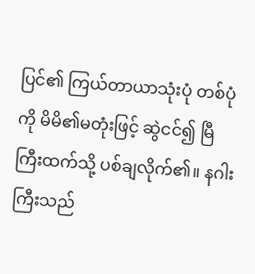ပြင်၏ ကြယ်တာယာသုံးပုံ တစ်ပုံကို မိမိ၏မတုံးဖြင့် ဆွဲငင်၍ မြီကြီးထက်သို့ ပစ်ချလိုက်၏။ နဂါးကြီးသည်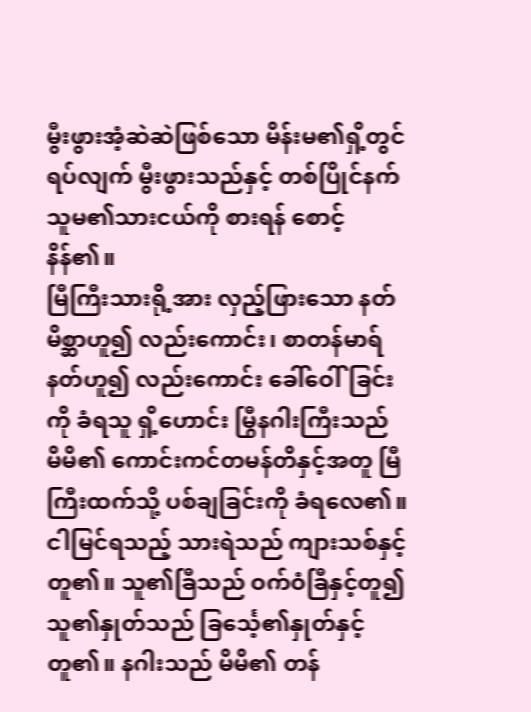မွီးဖွားအံ့ဆဲဆဲဖြစ်သော မိန်းမ၏ရှိ့တွင် ရပ်လျက် မွီးဖွားသည်နှင့် တစ်ပြိုင်နက် သူမ၏သားငယ်ကို စားရန် စောင့်နိန်၏။
မြီကြီးသားရို့အား လှည့်ဖြားသော နတ်မိစ္ဆာဟူ၍ လည်းကောင်း၊ စာတန်မာရ်နတ်ဟူ၍ လည်းကောင်း ခေါ်ဝေါ်ခြင်းကို ခံရသူ ရှိ့ဟောင်း မြွီနဂါးကြီးသည် မိမိ၏ ကောင်းကင်တမန်တိနှင့်အတူ မြီကြီးထက်သို့ ပစ်ချခြင်းကို ခံရလေ၏။
ငါမြင်ရသည့် သားရဲသည် ကျားသစ်နှင့်တူ၏။ သူ၏ခြီသည် ဝက်ဝံခြီနှင့်တူ၍ သူ၏နှုတ်သည် ခြင်္သေ့၏နှုတ်နှင့် တူ၏။ နဂါးသည် မိမိ၏ တန်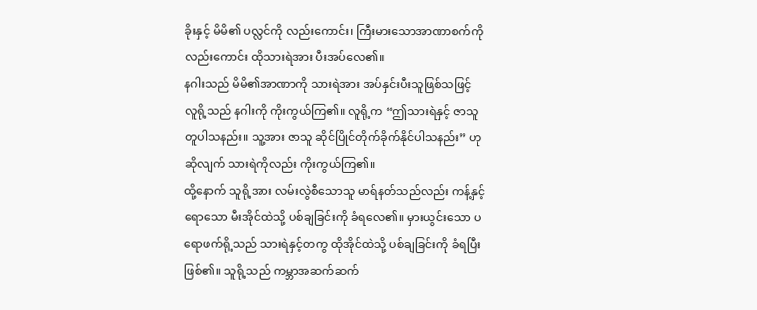ခိုးနှင့် မိမိ၏ ပလ္လင်ကို လည်းကောင်း၊ ကြီးမားသောအာဏာစက်ကို လည်းကောင်း ထိုသားရဲအား ပီးအပ်လေ၏။
နဂါးသည် မိမိ၏အာဏာကို သားရဲအား အပ်နှင်းပီးသူဖြစ်သဖြင့် လူရို့သည် နဂါးကို ကိုးကွယ်ကြ၏။ လူရို့က “ဤသားရဲနှင့် ဇာသူတူပါသနည်း။ သူ့အား ဇာသူ ဆိုင်ပြိုင်တိုက်ခိုက်နိုင်ပါသနည်း” ဟု ဆိုလျက် သားရဲကိုလည်း ကိုးကွယ်ကြ၏။
ထို့နောက် သူရို့အား လမ်းလွဲစီသောသူ မာရ်နတ်သည်လည်း ကန့်နှင့်ရောသော မီးအိုင်ထဲသို့ ပစ်ချခြင်းကို ခံရလေ၏။ မှားယွင်းသော ပရောဖက်ရို့သည် သားရဲနှင့်တကွ ထိုအိုင်ထဲသို့ ပစ်ချခြင်းကို ခံရပြီးဖြစ်၏။ သူရို့သည် ကမ္ဘာအဆက်ဆက်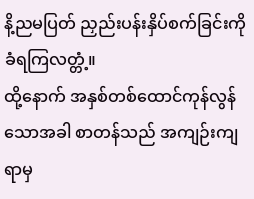နိ့ညမပြတ် ညှည်းပန်းနှိပ်စက်ခြင်းကို ခံရကြလတ္တံ့။
ထို့နောက် အနှစ်တစ်ထောင်ကုန်လွန်သောအခါ စာတန်သည် အကျဉ်းကျရာမှ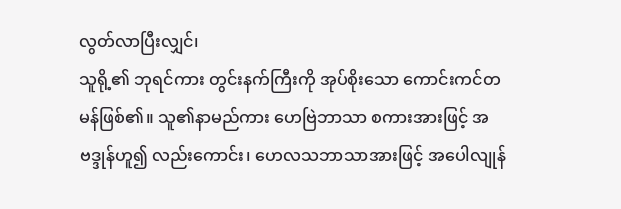လွတ်လာပြီးလျှင်၊
သူရို့၏ ဘုရင်ကား တွင်းနက်ကြီးကို အုပ်စိုးသော ကောင်းကင်တမန်ဖြစ်၏။ သူ၏နာမည်ကား ဟေဗြဲဘာသာ စကားအားဖြင့် အဗဒ္ဒုန်ဟူ၍ လည်းကောင်း၊ ဟေလသဘာသာအားဖြင့် အပေါလျုန်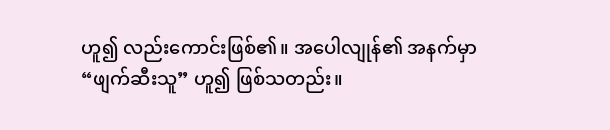ဟူ၍ လည်းကောင်းဖြစ်၏။ အပေါလျုန်၏ အနက်မှာ “ဖျက်ဆီးသူ” ဟူ၍ ဖြစ်သတည်း။